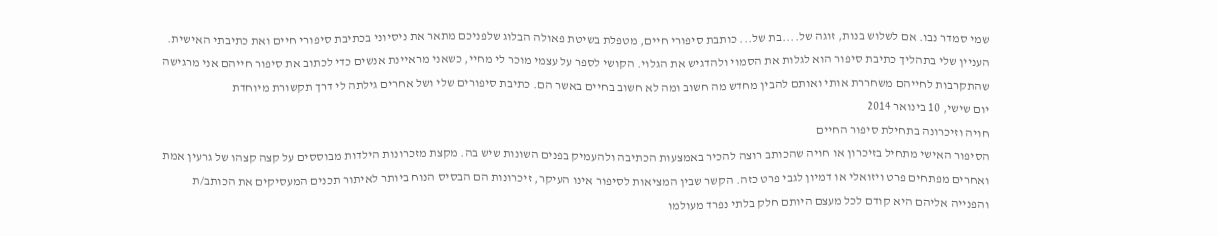שמי סמדר נבו. אם לשלוש בנות, זוגה של....בת של... כותבת סיפורי חיים, מטפלת בשיטת פאולה הבלוג שלפניכם מתאר את ניסיוני בכתיבת סיפורי חיים ואת כתיבתי האישית. העניין שלי בתהליך כתיבת סיפור הוא לגלות את הסמוי ולהדגיש את הגלוי. הקושי לספר על עצמי מוכר לי מחיי, כשאני מראיינת אנשים כדי לכתוב את סיפור חייהם אני מרגישה שהתקרבות לחייהם משחררת אותי ואותם להבין מחדש מה חשוב ומה לא חשוב בחיים באשר הם. כתיבת סיפורים שלי ושל אחרים גילתה לי דרך תקשורת מיוחדת
יום שישי, 10 בינואר 2014
חויה וזיכרונה בתחילת סיפור החיים
הסיפור האישי מתחיל בזיכרון או חויה שהכותב רוצה להכיר באמצעות הכתיבה ולהעמיק בפנים השונות שיש בה. מקצת מזכרונות הילדות מבוססים על קצה קצהו של גרעין אמת ואחרים מפתחים פרט ויזואלי או דמיון לגבי פרט כזה. הקשר שבין המציאות לסיפור אינו העיקר, זיכרונות הם הבסיס הנוח ביותר לאיתור תכנים המעסיקים את הכותב/ת והפנייה אליהם היא קודם לכל מעצם היותם חלק בלתי נפרד מעולמו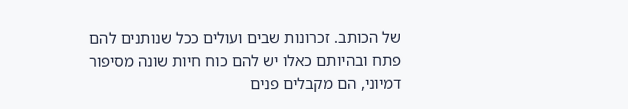של הכותב. זכרונות שבים ועולים ככל שנותנים להם פתח ובהיותם כאלו יש להם כוח חיות שונה מסיפור דמיוני, הם מקבלים פנים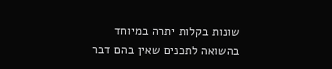שונות בקלות יתרה במיוחד בהשואה לתכנים שאין בהם דבר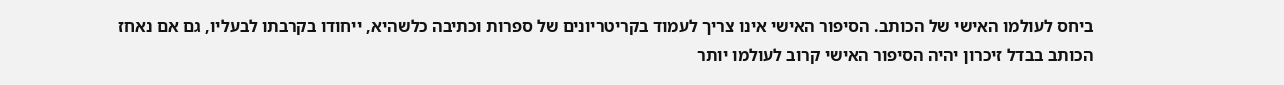ביחס לעולמו האישי של הכותב. הסיפור האישי אינו צריך לעמוד בקריטריונים של ספרות וכתיבה כלשהיא, ייחודו בקרבתו לבעליו, גם אם נאחז הכותב בבדל זיכרון יהיה הסיפור האישי קרוב לעולמו יותר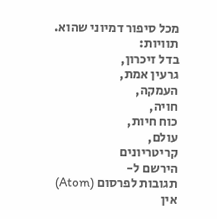מכל סיפור דמיוני שהוא.
תוויות:
בדל זיכרון,
גרעין אמת,
העמקה,
חויה,
כוח חיות,
עולם,
קריטריונים
הירשם ל-
תגובות לפרסום (Atom)
אין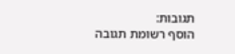תגובות:
הוסף רשומת תגובה